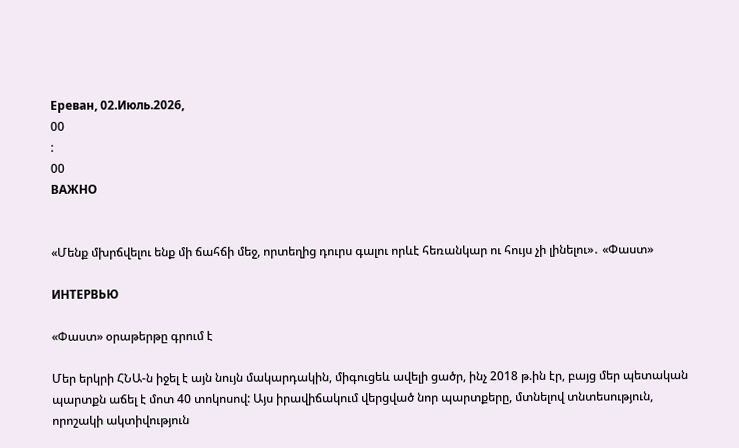Ереван, 02.Июль.2026,
00
:
00
ВАЖНО


«Մենք մխրճվելու ենք մի ճահճի մեջ, որտեղից դուրս գալու որևէ հեռանկար ու հույս չի լինելու»․ «Փաստ»

ИНТЕРВЬЮ

«Փաստ» օրաթերթը գրում է

Մեր երկրի ՀՆԱ-ն իջել է այն նույն մակարդակին, միգուցեև ավելի ցածր, ինչ 2018 թ.ին էր, բայց մեր պետական պարտքն աճել է մոտ 40 տոկոսով: Այս իրավիճակում վերցված նոր պարտքերը, մտնելով տնտեսություն, որոշակի ակտիվություն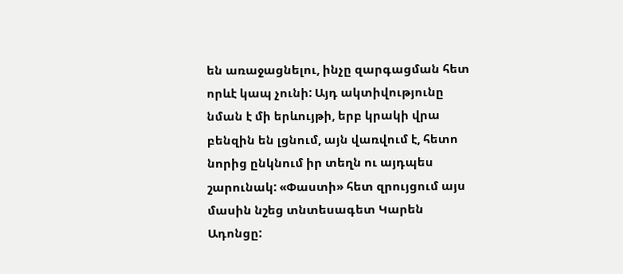են առաջացնելու, ինչը զարգացման հետ որևէ կապ չունի: Այդ ակտիվությունը նման է մի երևույթի, երբ կրակի վրա բենզին են լցնում, այն վառվում է, հետո նորից ընկնում իր տեղն ու այդպես շարունակ: «Փաստի» հետ զրույցում այս մասին նշեց տնտեսագետ Կարեն Ադոնցը: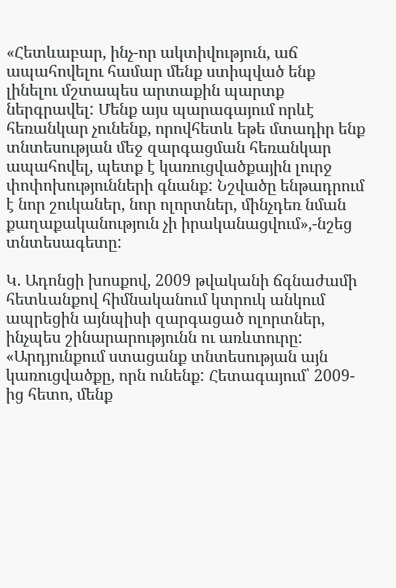«Հետևաբար, ինչ-որ ակտիվություն, աճ ապահովելու համար մենք ստիպված ենք լինելու մշտապես արտաքին պարտք ներգրավել: Մենք այս պարագայում որևէ հեռանկար չունենք, որովհետև եթե մտադիր ենք տնտեսության մեջ զարգացման հեռանկար ապահովել, պետք է կառուցվածքային լուրջ փոփոխությունների գնանք: Նշվածը ենթադրում է նոր շուկաներ, նոր ոլորտներ, մինչդեռ նման քաղաքականություն չի իրականացվում»,-նշեց տնտեսագետը:

Կ. Ադոնցի խոսքով, 2009 թվականի ճգնաժամի հետևանքով հիմնականում կտրուկ անկում ապրեցին այնպիսի զարգացած ոլորտներ, ինչպես շինարարությունն ու առևտուրը: «Արդյունքում ստացանք տնտեսության այն կառուցվածքը, որն ունենք: Հետագայում՝ 2009-ից հետո, մենք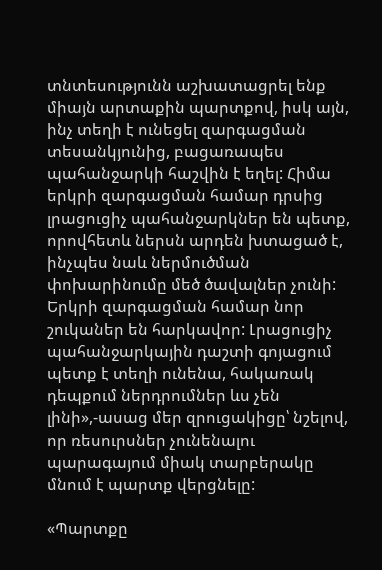տնտեսությունն աշխատացրել ենք միայն արտաքին պարտքով, իսկ այն, ինչ տեղի է ունեցել զարգացման տեսանկյունից, բացառապես պահանջարկի հաշվին է եղել: Հիմա երկրի զարգացման համար դրսից լրացուցիչ պահանջարկներ են պետք, որովհետև ներսն արդեն խտացած է, ինչպես նաև ներմուծման փոխարինումը մեծ ծավալներ չունի: Երկրի զարգացման համար նոր շուկաներ են հարկավոր: Լրացուցիչ պահանջարկային դաշտի գոյացում պետք է տեղի ունենա, հակառակ դեպքում ներդրումներ ևս չեն լինի»,-ասաց մեր զրուցակիցը՝ նշելով, որ ռեսուրսներ չունենալու պարագայում միակ տարբերակը մնում է պարտք վերցնելը:

«Պարտքը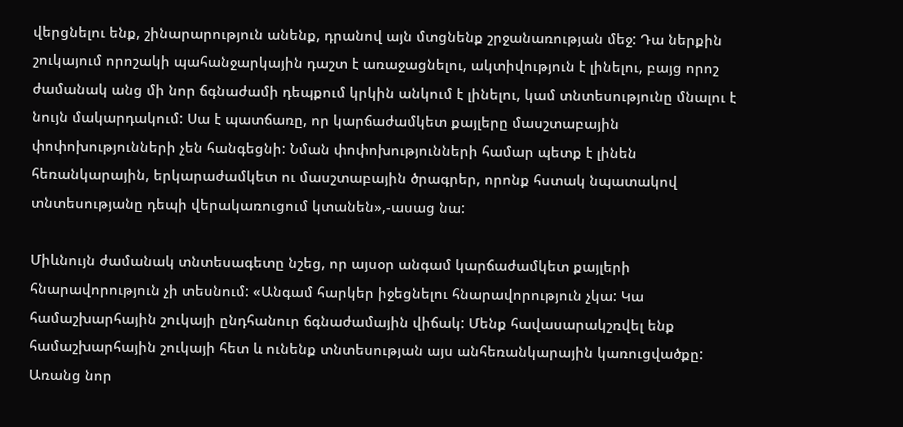վերցնելու ենք, շինարարություն անենք, դրանով այն մտցնենք շրջանառության մեջ: Դա ներքին շուկայում որոշակի պահանջարկային դաշտ է առաջացնելու, ակտիվություն է լինելու, բայց որոշ ժամանակ անց մի նոր ճգնաժամի դեպքում կրկին անկում է լինելու, կամ տնտեսությունը մնալու է նույն մակարդակում: Սա է պատճառը, որ կարճաժամկետ քայլերը մասշտաբային փոփոխությունների չեն հանգեցնի: Նման փոփոխությունների համար պետք է լինեն հեռանկարային, երկարաժամկետ ու մասշտաբային ծրագրեր, որոնք հստակ նպատակով տնտեսությանը դեպի վերակառուցում կտանեն»,-ասաց նա:

Միևնույն ժամանակ տնտեսագետը նշեց, որ այսօր անգամ կարճաժամկետ քայլերի հնարավորություն չի տեսնում: «Անգամ հարկեր իջեցնելու հնարավորություն չկա: Կա համաշխարհային շուկայի ընդհանուր ճգնաժամային վիճակ: Մենք հավասարակշռվել ենք համաշխարհային շուկայի հետ և ունենք տնտեսության այս անհեռանկարային կառուցվածքը: Առանց նոր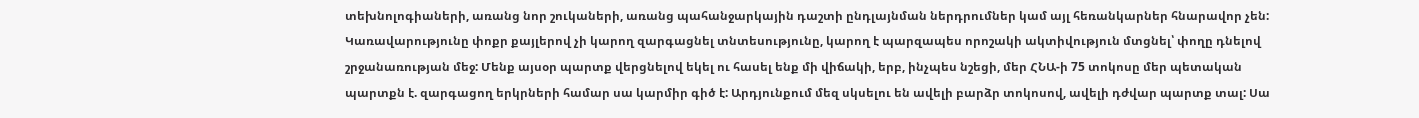տեխնոլոգիաների, առանց նոր շուկաների, առանց պահանջարկային դաշտի ընդլայնման ներդրումներ կամ այլ հեռանկարներ հնարավոր չեն: Կառավարությունը փոքր քայլերով չի կարող զարգացնել տնտեսությունը, կարող է պարզապես որոշակի ակտիվություն մտցնել՝ փողը դնելով շրջանառության մեջ: Մենք այսօր պարտք վերցնելով եկել ու հասել ենք մի վիճակի, երբ, ինչպես նշեցի, մեր ՀՆԱ-ի 75 տոկոսը մեր պետական պարտքն է. զարգացող երկրների համար սա կարմիր գիծ է: Արդյունքում մեզ սկսելու են ավելի բարձր տոկոսով, ավելի դժվար պարտք տալ: Սա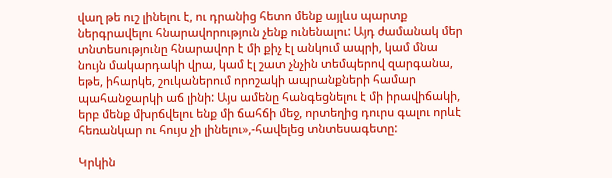վաղ թե ուշ լինելու է, ու դրանից հետո մենք այլևս պարտք ներգրավելու հնարավորություն չենք ունենալու: Այդ ժամանակ մեր տնտեսությունը հնարավոր է մի քիչ էլ անկում ապրի, կամ մնա նույն մակարդակի վրա, կամ էլ շատ չնչին տեմպերով զարգանա, եթե, իհարկե, շուկաներում որոշակի ապրանքների համար պահանջարկի աճ լինի: Այս ամենը հանգեցնելու է մի իրավիճակի, երբ մենք մխրճվելու ենք մի ճահճի մեջ, որտեղից դուրս գալու որևէ հեռանկար ու հույս չի լինելու»,-հավելեց տնտեսագետը:

Կրկին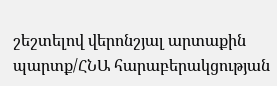շեշտելով վերոնշյալ արտաքին պարտք/ՀՆԱ հարաբերակցության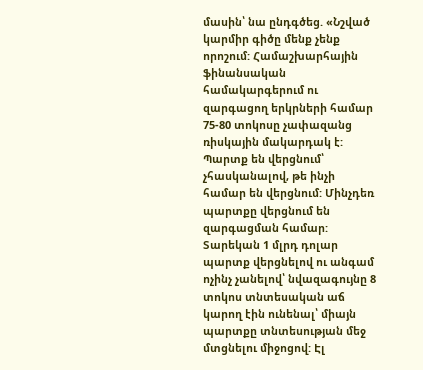մասին՝ նա ընդգծեց. «Նշված կարմիր գիծը մենք չենք որոշում: Համաշխարհային ֆինանսական համակարգերում ու զարգացող երկրների համար 75-80 տոկոսը չափազանց ռիսկային մակարդակ է: Պարտք են վերցնում՝ չհասկանալով, թե ինչի համար են վերցնում: Մինչդեռ պարտքը վերցնում են զարգացման համար: Տարեկան 1 մլրդ դոլար պարտք վերցնելով ու անգամ ոչինչ չանելով՝ նվազագույնը 8 տոկոս տնտեսական աճ կարող էին ունենալ՝ միայն պարտքը տնտեսության մեջ մտցնելու միջոցով: Էլ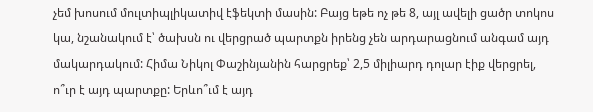չեմ խոսում մուլտիպլիկատիվ էֆեկտի մասին: Բայց եթե ոչ թե 8, այլ ավելի ցածր տոկոս կա, նշանակում է՝ ծախսն ու վերցրած պարտքն իրենց չեն արդարացնում անգամ այդ մակարդակում: Հիմա Նիկոլ Փաշինյանին հարցրեք՝ 2,5 միլիարդ դոլար էիք վերցրել, ո՞ւր է այդ պարտքը: Երևո՞ւմ է այդ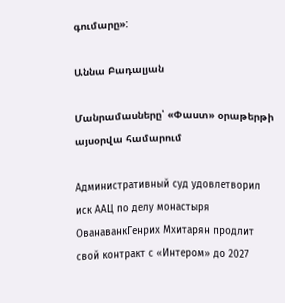գումարը»:

Աննա Բադալյան

Մանրամասները՝ «Փաստ» օրաթերթի այսօրվա համարում

Административный суд удовлетворил иск ААЦ по делу монастыря ОванаванкГенрих Мхитарян продлит свой контракт с «Интером» до 2027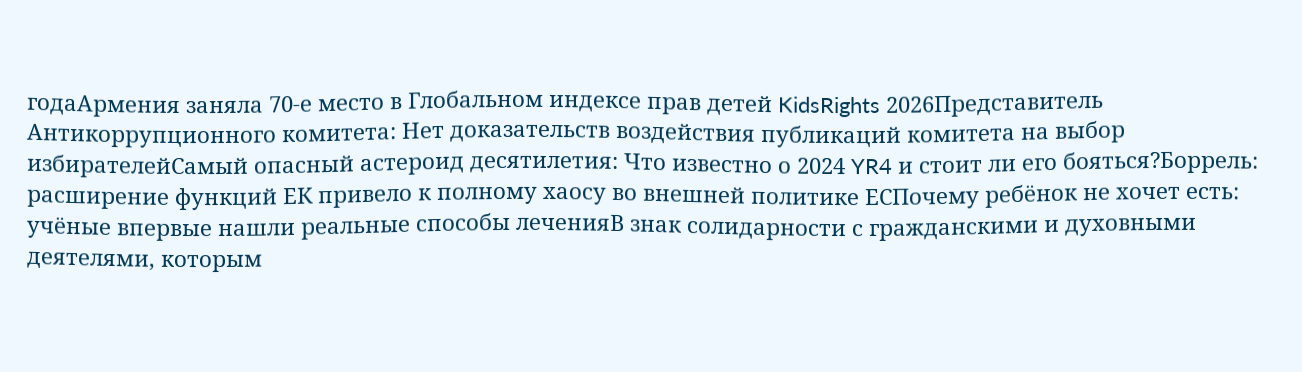годаАрмения заняла 70-е место в Глобальном индексе прав детей KidsRights 2026Представитель Антикоррупционного комитета: Нет доказательств воздействия публикаций комитета на выбор избирателейСамый опасный астероид десятилетия: Что известно о 2024 YR4 и стоит ли его бояться?Боррель: расширение функций ЕК привело к полному хаосу во внешней политике ЕСПочему ребёнок не хочет есть: учёные впервые нашли реальные способы леченияВ знак солидарности с гражданскими и духовными деятелями, которым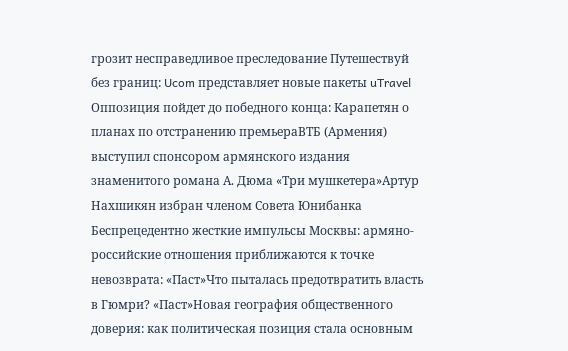грозит несправедливое преследование Путешествуй без границ: Ucom представляет новые пакеты uTravel Оппозиция пойдет до победного конца: Карапетян о планах по отстранению премьераВТБ (Армения) выступил спонсором армянского издания знаменитого романа А. Дюма «Три мушкетера»Артур Нахшикян избран членом Совета Юнибанка Беспрецедентно жесткие импульсы Москвы: армяно-российские отношения приближаются к точке невозврата: «Паст»Что пыталась предотвратить власть в Гюмри? «Паст»Новая география общественного доверия: как политическая позиция стала основным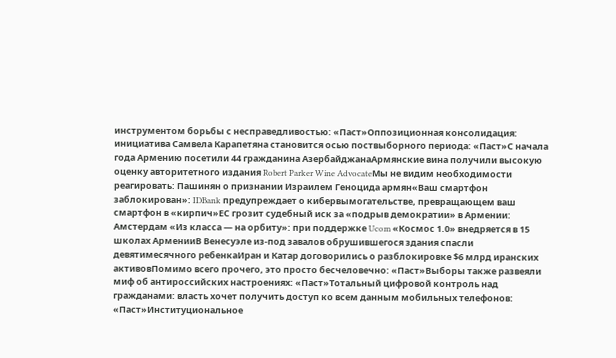инструментом борьбы с несправедливостью: «Паст»Оппозиционная консолидация: инициатива Самвела Карапетяна становится осью поствыборного периода: «Паст»С начала года Армению посетили 44 гражданина АзербайджанаАрмянские вина получили высокую оценку авторитетного издания Robert Parker Wine AdvocateМы не видим необходимости реагировать: Пашинян о признании Израилем Геноцида армян«Ваш смартфон заблокирован»: IDBank предупреждает о кибервымогательстве, превращающем ваш смартфон в «кирпич»ЕС грозит судебный иск за «подрыв демократии» в Армении: Амстердам «Из класса — на орбиту»: при поддержке Ucom «Космос 1.0» внедряется в 15 школах АрменииВ Венесуэле из-под завалов обрушившегося здания спасли девятимесячного ребенкаИран и Катар договорились о разблокировке $6 млрд иранских активовПомимо всего прочего, это просто бесчеловечно: «Паст»Выборы также развеяли миф об антироссийских настроениях: «Паст»Тотальный цифровой контроль над гражданами: власть хочет получить доступ ко всем данным мобильных телефонов: «Паст»Институциональное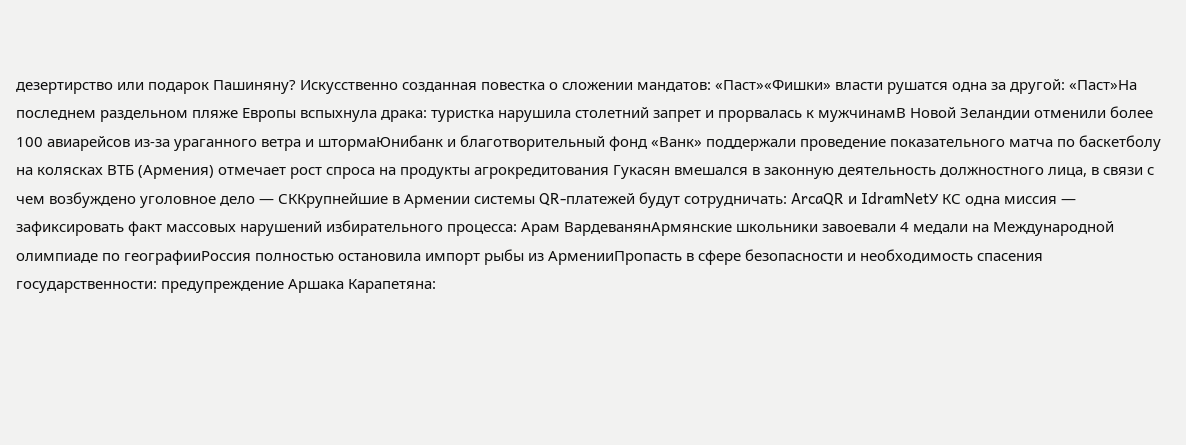дезертирство или подарок Пашиняну? Искусственно созданная повестка о сложении мандатов: «Паст»«Фишки» власти рушатся одна за другой: «Паст»На последнем раздельном пляже Европы вспыхнула драка: туристка нарушила столетний запрет и прорвалась к мужчинамВ Новой Зеландии отменили более 100 авиарейсов из-за ураганного ветра и штормаЮнибанк и благотворительный фонд «Ванк» поддержали проведение показательного матча по баскетболу на колясках ВТБ (Армения) отмечает рост спроса на продукты агрокредитования Гукасян вмешался в законную деятельность должностного лица, в связи с чем возбуждено уголовное дело — СККрупнейшие в Армении системы QR-платежей будут сотрудничать: ArcaQR и IdramNetУ КС одна миссия — зафиксировать факт массовых нарушений избирательного процесса: Арам ВардеванянАрмянские школьники завоевали 4 медали на Международной олимпиаде по географииРоссия полностью остановила импорт рыбы из АрменииПропасть в сфере безопасности и необходимость спасения государственности: предупреждение Аршака Карапетяна: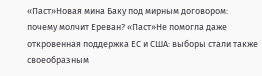«Паст»Новая мина Баку под мирным договором: почему молчит Ереван? «Паст»Не помогла даже откровенная поддержка ЕС и США: выборы стали также своеобразным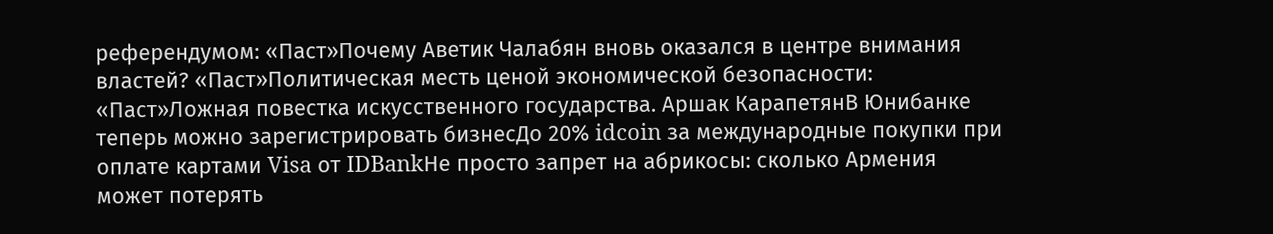референдумом: «Паст»Почему Аветик Чалабян вновь оказался в центре внимания властей? «Паст»Политическая месть ценой экономической безопасности: «Паст»Ложная повестка искусственного государства. Аршак КарапетянВ Юнибанке теперь можно зарегистрировать бизнесДо 20% idcoin за международные покупки при оплате картами Visa от IDBankНе просто запрет на абрикосы: сколько Армения может потерять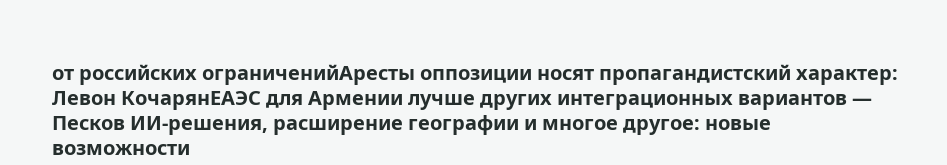от российских ограниченийАресты оппозиции носят пропагандистский характер: Левон КочарянЕАЭС для Армении лучше других интеграционных вариантов — Песков ИИ-решения, расширение географии и многое другое: новые возможности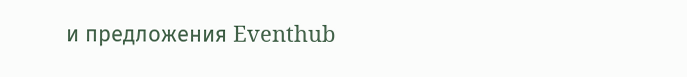и предложения Eventhub